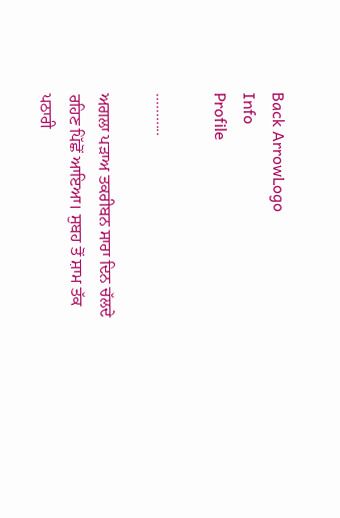Back ArrowLogo
Info
Profile

...........

ਅਗਲਾ ਪੜਾਅ ਤਕਰੀਬਨ ਸਾਰਾ ਦਿਨ ਚੱਲਦੇ ਰਹਿਣ ਪਿੱਛੋਂ ਆਇਆ। ਸੁਬਹ ਤੋਂ ਸ਼ਾਮ ਤੱਕ ਪਠਾਰੀ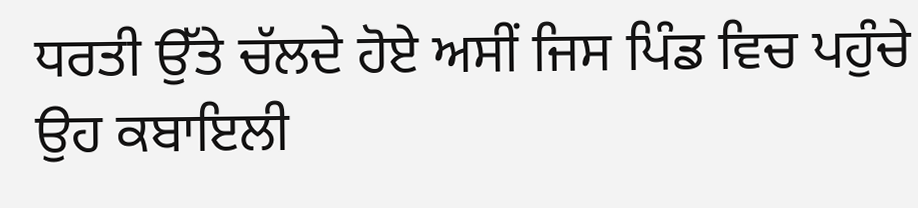ਧਰਤੀ ਉੱਤੇ ਚੱਲਦੇ ਹੋਏ ਅਸੀਂ ਜਿਸ ਪਿੰਡ ਵਿਚ ਪਹੁੰਚੇ ਉਹ ਕਬਾਇਲੀ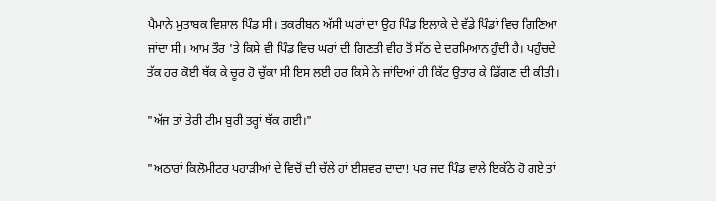ਪੈਮਾਨੇ ਮੁਤਾਬਕ ਵਿਸ਼ਾਲ ਪਿੰਡ ਸੀ। ਤਕਰੀਬਨ ਅੱਸੀ ਘਰਾਂ ਦਾ ਉਹ ਪਿੰਡ ਇਲਾਕੇ ਦੇ ਵੱਡੇ ਪਿੰਡਾਂ ਵਿਚ ਗਿਣਿਆ ਜਾਂਦਾ ਸੀ। ਆਮ ਤੌਰ 'ਤੇ ਕਿਸੇ ਵੀ ਪਿੰਡ ਵਿਚ ਘਰਾਂ ਦੀ ਗਿਣਤੀ ਵੀਹ ਤੋਂ ਸੱਠ ਦੇ ਦਰਮਿਆਨ ਹੁੰਦੀ ਹੈ। ਪਹੁੰਚਦੇ ਤੱਕ ਹਰ ਕੋਈ ਥੱਕ ਕੇ ਚੂਰ ਹੋ ਚੁੱਕਾ ਸੀ ਇਸ ਲਈ ਹਰ ਕਿਸੇ ਨੇ ਜਾਂਦਿਆਂ ਹੀ ਕਿੱਟ ਉਤਾਰ ਕੇ ਡਿੱਗਣ ਦੀ ਕੀਤੀ।

"ਅੱਜ ਤਾਂ ਤੇਰੀ ਟੀਮ ਬੁਰੀ ਤਰ੍ਹਾਂ ਥੱਕ ਗਈ।"

"ਅਠਾਰਾਂ ਕਿਲੋਮੀਟਰ ਪਹਾੜੀਆਂ ਦੇ ਵਿਚੋਂ ਦੀ ਚੱਲੇ ਹਾਂ ਈਸ਼ਵਰ ਦਾਦਾ! ਪਰ ਜਦ ਪਿੰਡ ਵਾਲੇ ਇਕੱਠੇ ਹੋ ਗਏ ਤਾਂ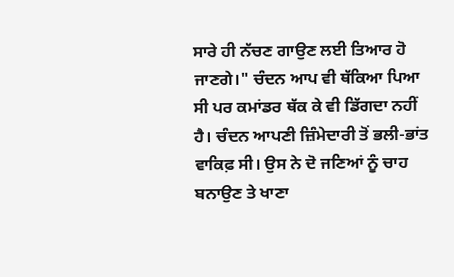ਸਾਰੇ ਹੀ ਨੱਚਣ ਗਾਉਣ ਲਈ ਤਿਆਰ ਹੋ ਜਾਣਗੇ।" ਚੰਦਨ ਆਪ ਵੀ ਥੱਕਿਆ ਪਿਆ ਸੀ ਪਰ ਕਮਾਂਡਰ ਥੱਕ ਕੇ ਵੀ ਡਿੱਗਦਾ ਨਹੀਂ ਹੈ। ਚੰਦਨ ਆਪਣੀ ਜ਼ਿੰਮੇਦਾਰੀ ਤੋਂ ਭਲੀ-ਭਾਂਤ ਵਾਕਿਫ਼ ਸੀ। ਉਸ ਨੇ ਦੋ ਜਣਿਆਂ ਨੂੰ ਚਾਹ ਬਨਾਉਣ ਤੇ ਖਾਣਾ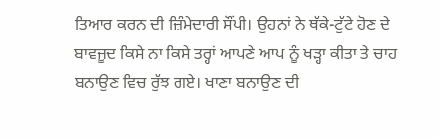ਤਿਆਰ ਕਰਨ ਦੀ ਜ਼ਿੰਮੇਦਾਰੀ ਸੌਂਪੀ। ਉਹਨਾਂ ਨੇ ਥੱਕੇ-ਟੁੱਟੇ ਹੋਣ ਦੇ ਬਾਵਜੂਦ ਕਿਸੇ ਨਾ ਕਿਸੇ ਤਰ੍ਹਾਂ ਆਪਣੇ ਆਪ ਨੂੰ ਖੜ੍ਹਾ ਕੀਤਾ ਤੇ ਚਾਹ ਬਨਾਉਣ ਵਿਚ ਰੁੱਝ ਗਏ। ਖਾਣਾ ਬਨਾਉਣ ਦੀ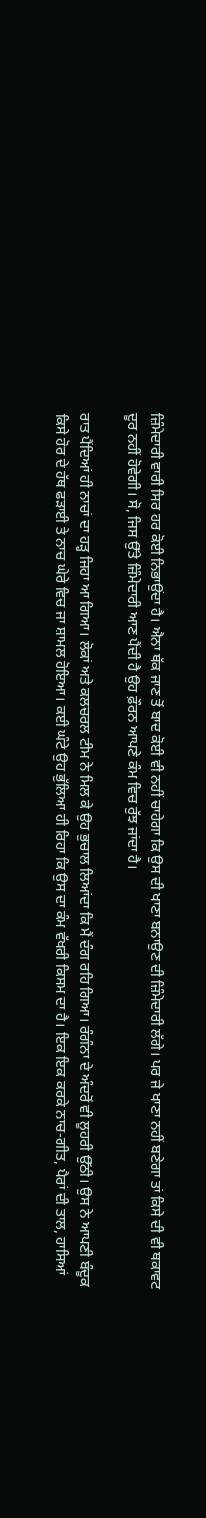ਜ਼ਿੰਮੇਦਾਰੀ ਵਾਰੀ ਸਿਰ ਹਰ ਕੋਈ ਨਿਭਾਉਂਦਾ ਹੈ। ਐਨਾ ਥੱਕ ਜਾਣ ਤੋਂ ਬਾਦ ਕੋਈ ਵੀ ਨਹੀਂ ਚਾਹੇਗਾ ਕਿ ਉਸ ਦੀ ਖਾਣਾ ਬਨਾਉਣ ਦੀ ਜ਼ਿੰਮੇਦਾਰੀ ਲੱਗੇ। ਪਰ ਜੇ ਖਾਣਾ ਨਹੀਂ ਬਣੇਗਾ ਤਾਂ ਕਿਸੇ ਦੀ ਵੀ ਥਕਾਵਟ ਦੂਰ ਨਹੀਂ ਹੋਵੇਗੀ। ਸੋ, ਜਿਸ ਉੱਤੇ ਜ਼ਿੰਮੇਦਾਰੀ ਆਣ ਪੈਂਦੀ ਹੈ ਉਹ ਫ਼ੌਰਨ ਆਪਣੇ ਕੰਮ ਵਿਚ ਰੁੱਝ ਜਾਂਦਾ ਹੈ।

ਰਾਤ ਪੈਂਦਿਆਂ ਹੀ ਨਾਚਾਂ ਦਾ ਹੜ੍ਹ ਜਿਹਾ ਆ ਗਿਆ। ਲੋਕਾਂ ਅਤੇ ਕਲਚਰਲ ਟੀਮ ਨੇ ਮਿਲ ਕੇ ਉਹ ਭੁਚਾਲ ਲਿਆਂਦਾ ਕਿ ਮੈਂ ਦੰਗ ਰਹਿ ਗਿਆ। ਰੰਗੰਨਾ ਦੇ ਅੰਦਰੋਂ ਵੀ ਲੂਹਰੀ ਉੱਠੀ। ਉਸ ਨੇ ਆਪਣੀ ਬੰਦੂਕ ਕਿਸੇ ਹੋਰ ਦੇ ਹੱਥ ਫੜਾਈ ਤੇ ਨਾਚ ਘੇਰੇ ਵਿਚ ਜਾ ਸ਼ਾਮਲ ਹੋਇਆ। ਕਈ ਘੰਟੇ ਉਹ ਭੁੱਲਿਆ ਹੀ ਰਿਹਾ ਕਿ ਉਸ ਦਾ ਕੰਮ ਵੱਖਰੀ ਕਿਸਮ ਦਾ ਹੈ। ਇਕ ਇਕ ਕਰਕੇ ਨਾਚ-ਗੀਤ, ਪੈਰਾਂ ਦੀ ਤਾਲ, ਹਾਸਿਆਂ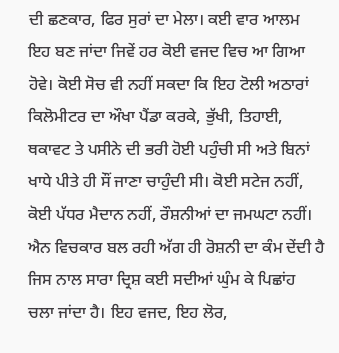ਦੀ ਛਣਕਾਰ, ਫਿਰ ਸੁਰਾਂ ਦਾ ਮੇਲਾ। ਕਈ ਵਾਰ ਆਲਮ ਇਹ ਬਣ ਜਾਂਦਾ ਜਿਵੇਂ ਹਰ ਕੋਈ ਵਜਦ ਵਿਚ ਆ ਗਿਆ ਹੋਵੇ। ਕੋਈ ਸੋਚ ਵੀ ਨਹੀਂ ਸਕਦਾ ਕਿ ਇਹ ਟੋਲੀ ਅਠਾਰਾਂ ਕਿਲੋਮੀਟਰ ਦਾ ਔਖਾ ਪੈਂਡਾ ਕਰਕੇ, ਭੁੱਖੀ, ਤਿਹਾਈ, ਥਕਾਵਟ ਤੇ ਪਸੀਨੇ ਦੀ ਭਰੀ ਹੋਈ ਪਹੁੰਚੀ ਸੀ ਅਤੇ ਬਿਨਾਂ ਖਾਧੇ ਪੀਤੇ ਹੀ ਸੌਂ ਜਾਣਾ ਚਾਹੁੰਦੀ ਸੀ। ਕੋਈ ਸਟੇਜ ਨਹੀਂ, ਕੋਈ ਪੱਧਰ ਮੈਦਾਨ ਨਹੀਂ, ਰੌਸ਼ਨੀਆਂ ਦਾ ਜਮਘਟਾ ਨਹੀਂ। ਐਨ ਵਿਚਕਾਰ ਬਲ ਰਹੀ ਅੱਗ ਹੀ ਰੋਸ਼ਨੀ ਦਾ ਕੰਮ ਦੇਂਦੀ ਹੈ ਜਿਸ ਨਾਲ ਸਾਰਾ ਦ੍ਰਿਸ਼ ਕਈ ਸਦੀਆਂ ਘੁੰਮ ਕੇ ਪਿਛਾਂਹ ਚਲਾ ਜਾਂਦਾ ਹੈ। ਇਹ ਵਜਦ, ਇਹ ਲੋਰ,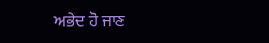ਅਭੇਦ ਹੋ ਜਾਣ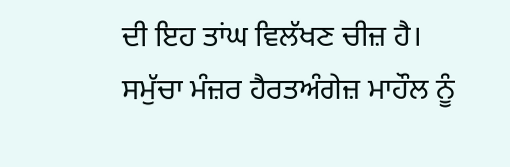ਦੀ ਇਹ ਤਾਂਘ ਵਿਲੱਖਣ ਚੀਜ਼ ਹੈ। ਸਮੁੱਚਾ ਮੰਜ਼ਰ ਹੈਰਤਅੰਗੇਜ਼ ਮਾਹੌਲ ਨੂੰ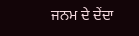ਜਨਮ ਦੇ ਦੇਂਦਾ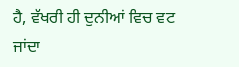ਹੈ, ਵੱਖਰੀ ਹੀ ਦੁਨੀਆਂ ਵਿਚ ਵਟ ਜਾਂਦਾ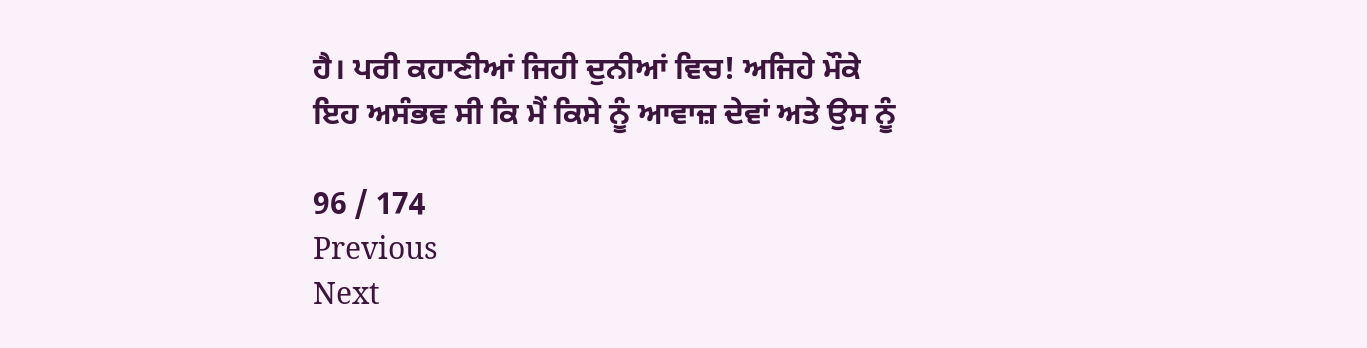ਹੈ। ਪਰੀ ਕਹਾਣੀਆਂ ਜਿਹੀ ਦੁਨੀਆਂ ਵਿਚ! ਅਜਿਹੇ ਮੌਕੇ ਇਹ ਅਸੰਭਵ ਸੀ ਕਿ ਮੈਂ ਕਿਸੇ ਨੂੰ ਆਵਾਜ਼ ਦੇਵਾਂ ਅਤੇ ਉਸ ਨੂੰ

96 / 174
Previous
Next